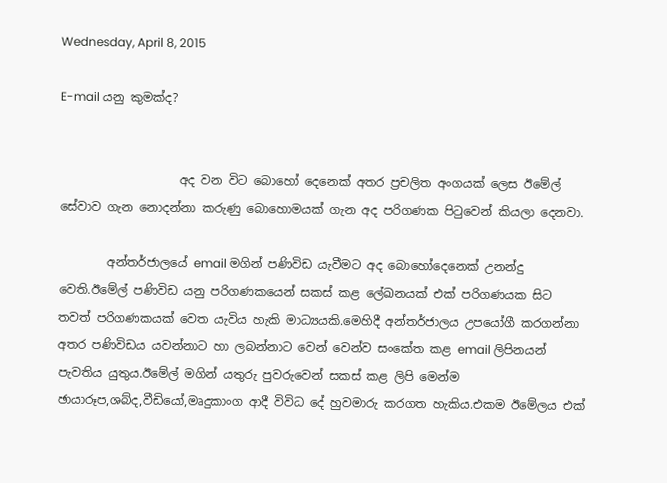Wednesday, April 8, 2015

E-mail යනු කුමක්ද?


                    අද වන විට බොහෝ දෙනෙක් අතර ප්‍රචලිත අංගයක් ලෙස ඊමේල් සේවාව ගැන නොදන්නා කරුණු බොහොමයක් ගැන අද පරිගණක පිටුවෙන් කියලා දෙනවා.

        අන්තර්ජාලයේ email මගින් පණිවිඩ යැවීමට අද බොහෝදෙනෙක් උනන්දු වෙති.ඊමේල් පණිවිඩ යනු පරිගණකයෙන් සකස් කළ ලේඛනයක් එක් පරිගණයක සිට තවත් පරිගණකයක් වෙත යැවිය හැකි මාධ්‍යයකි.මෙහිදී අන්තර්ජාලය උපයෝගී කරගන්නා අතර පණිවිඩය යවන්නාට හා ලබන්නාට වෙන් වෙන්ව සංකේත කළ email ලිපිනයන් පැවතිය යුතුය.ඊමේල් මගින් යතුරු පුවරුවෙන් සකස් කළ ලිපි මෙන්ම ඡායාරූප,ශබ්ද,වීඩියෝ,මෘදුකාංග ආදී විවිධ දේ හුවමාරු කරගත හැකිය.එකම ඊමේලය එක්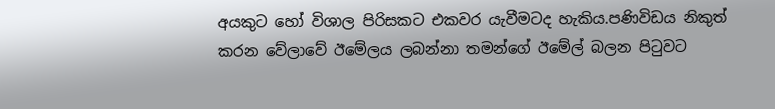අයකුට හෝ විශාල පිරිසකට එකවර යැවීමටද හැකිය.පණිවිඩය නිකුත් කරන වේලාවේ ඊමේලය ලබන්නා තමන්ගේ ඊමේල් බලන පිටුවට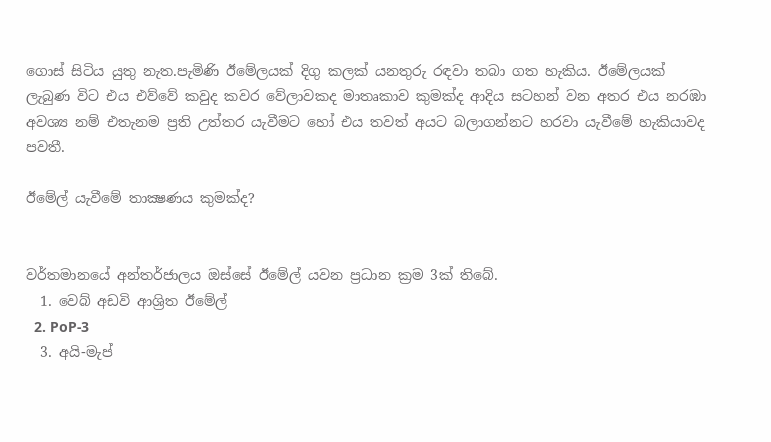ගොස් සිටිය යුතු නැත.පැමිණි ඊමේලයක් දිගු කලක් යනතුරු රඳවා තබා ගත හැකිය. ඊමේලයක් ලැබුණ විට එය එව්වේ කවුද කවර වේලාවකද මාතෘකාව කුමක්ද ආදිය සටහන් වන අතර එය නරඹා අවශ්‍ය නම් එතැනම ප්‍රති උත්තර යැවීමට හෝ එය තවත් අයට බලාගන්නට හරවා යැවීමේ හැකියාවද පවතී.

ඊමේල් යැවීමේ තාක්‍ෂණය කුමක්ද?


වර්තමානයේ අන්තර්ජාලය ඔස්සේ ඊමේල් යවන ප්‍රධාන ක්‍රම 3ක් තිබේ.
  1. වෙබ් අඩවි ආශ්‍රිත ඊමේල්
  2. PoP-3
  3. අයි-මැප්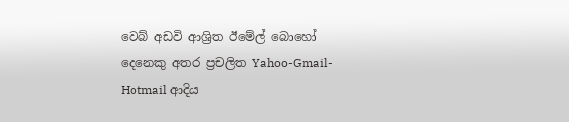වෙබ් අඩවි ආශ්‍රිත ඊමේල් බොහෝ දෙනෙකු අතර ප්‍රචලිත Yahoo-Gmail-Hotmail ආදිය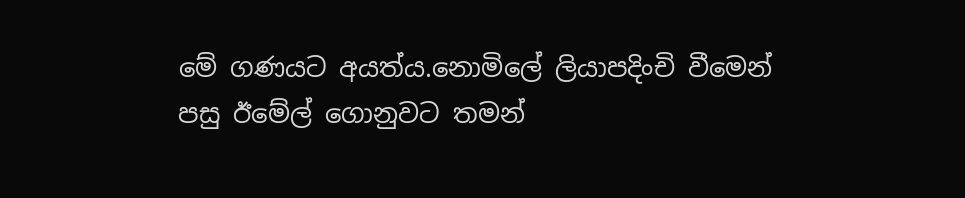මේ ගණයට අයත්ය.නොමිලේ ලියාපදිංචි වීමෙන් පසු ඊමේල් ගොනුවට තමන්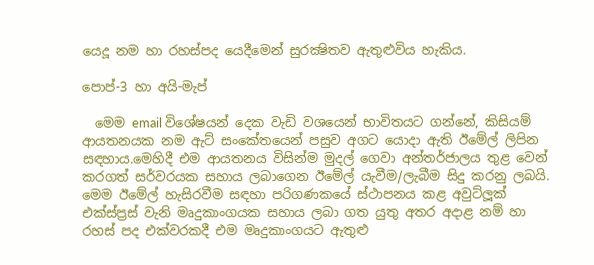යෙදූ නම හා රහස්පද යෙදීමෙන් සුරක්‍ෂිතව ඇතුළුවිය හැකිය.

පොප්-3 හා අයි-මැප්

  මෙම email විශේෂයන් දෙක වැඩි වශයෙන් භාවිතයට ගන්නේ, කිසියම් ආයතනයක නම ඇට් සංකේතයෙන් පසුව අගට යොදා ඇති ඊමේල් ලිපින සඳහාය.මෙහිදී එම ආයතනය විසින්ම මුදල් ගෙවා අන්තර්ජාලය තුළ වෙන් කරගත් සර්වරයක සහාය ලබාගෙන ඊමේල් යැවීම/ලැබීම සිදු කරනු ලබයි. මෙම ඊමේල් හැසිරවීම සඳහා පරිගණකයේ ස්ථාපනය කළ අවුට්ලූක් එක්ස්ප්‍රස් වැනි මෘදුකාංගයක සහාය ලබා ගත යුතු අතර අදාළ නම් හා රහස් පද එක්වරකදී එම මෘදුකාංගයට ඇතුළු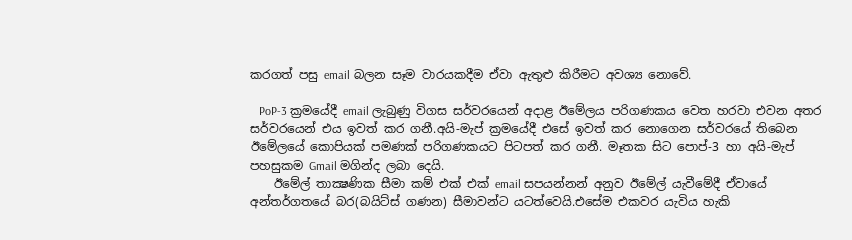කරගත් පසු email බලන සෑම වාරයකදීම ඒවා ඇතුළු කිරීමට අවශ්‍ය නොවේ.

   PoP-3 ක්‍රමයේදී email ලැබුණු විගස සර්වරයෙන් අදාළ ඊමේලය පරිගණකය වෙත හරවා එවන අතර සර්වරයෙන් එය ඉවත් කර ගනී.අයි-මැප් ක්‍රමයේදී එසේ ඉවත් කර නොගෙන සර්වරයේ තිබෙන ඊමේලයේ කොපියක් පමණක් පරිගණකයට පිටපත් කර ගනී. මෑතක සිට පොප්-3 හා අයි-මැප් පහසුකම Gmail මගින්ද ලබා දෙයි.
    ඊමේල් තාක්‍ෂණික සීමා කම් එක් එක් email සපයන්නන් අනුව ඊමේල් යැවීමේදී ඒවායේ අන්තර්ගතයේ බර(බයිට්ස් ගණන) සීමාවන්ට යටත්වෙයි.එසේම එකවර යැවිය හැකි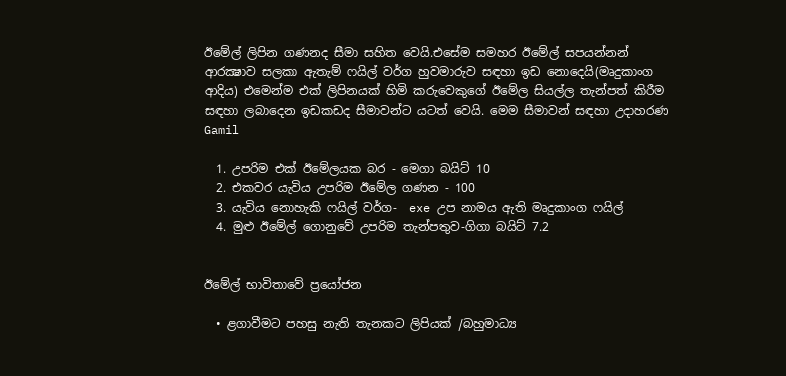ඊමේල් ලිපින ගණනද සීමා සහිත වෙයි.එසේම සමහර ඊමේල් සපයන්නන් ආරක්‍ෂාව සලකා ඇතැම් ෆයිල් වර්ග හුවමාරුව සඳහා ඉඩ නොදෙයි(මෘදුකාංග ආදිය) එමෙන්ම එක් ලිපිනයක් හිමි කරුවෙකුගේ ඊමේල සියල්ල තැන්පත් කිරීම සඳහා ලබාදෙන ඉඩකඩද සීමාවන්ට යටත් වෙයි. මෙම සීමාවන් සඳහා උදාහරණ Gamil

  1. උපරිම එක් ඊමේලයක බර - මෙගා බයිට් 10
  2. එකවර යැවිය උපරිම ඊමේල ගණන - 100
  3. යැවිය නොහැකි ෆයිල් වර්ග-  exe උප නාමය ඇති මෘදුකාංග ෆයිල්
  4. මුළු ඊමේල් ගොනුවේ උපරිම තැන්පතුව-ගිගා බයිට් 7.2


ඊමේල් භාවිතාවේ ප්‍රයෝජන

  • ළගාවීමට පහසු නැති තැනකට ලිපියක් /බහුමාධ්‍ය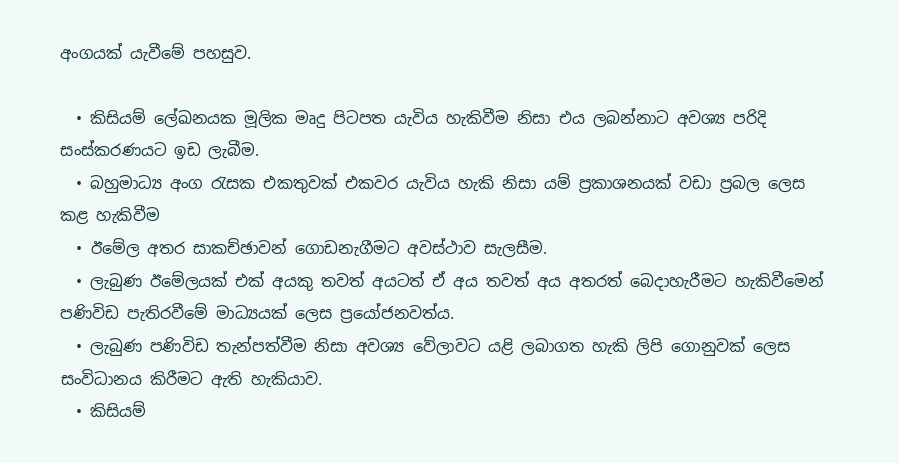අංගයක් යැවීමේ පහසුව.

  • කිසියම් ලේඛනයක මූලික මෘදු පිටපත යැවිය හැකිවීම නිසා එය ලබන්නාට අවශ්‍ය පරිදි සංස්කරණයට ඉඩ ලැබීම.
  • බහුමාධ්‍ය අංග රැසක එකතුවක් එකවර යැවිය හැකි නිසා යම් ප්‍රකාශනයක් වඩා ප්‍රබල ලෙස කළ හැකිවීම
  • ඊමේල අතර සාකච්ඡාවන් ගොඩනැගීමට අවස්ථාව සැලසීම.
  • ලැබුණ ඊමේලයක් එක් අයකු තවත් අයටත් ඒ අය තවත් අය අතරත් බෙදාහැරීමට හැකිවීමෙන් පණිවිඩ පැතිරවීමේ මාධ්‍යයක් ලෙස ප්‍රයෝජනවත්ය.
  • ලැබුණ පණිවිඩ තැන්පත්වීම නිසා අවශ්‍ය වේලාවට යළි ලබාගත හැකි ලිපි ගොනුවක් ලෙස සංවිධානය කිරීමට ඇති හැකියාව.
  • කිසියම්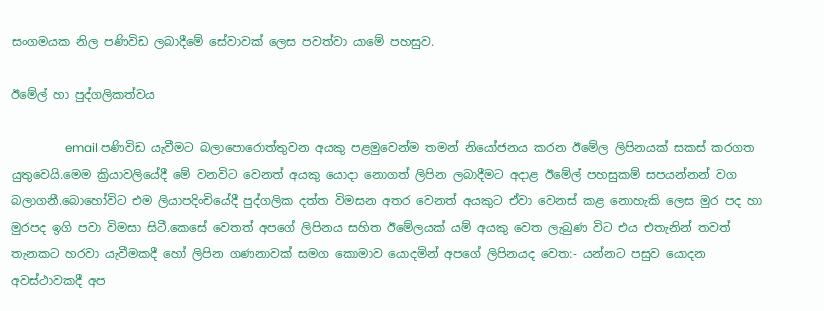සංගමයක නිල පණිවිඩ ලබාදීමේ සේවාවක් ලෙස පවත්වා යාමේ පහසුව.

ඊමේල් හා පුද්ගලිකත්වය

                  email පණිවිඩ යැවීමට බලාපොරොත්තුවන අයකු පළමුවෙන්ම තමන් නියෝජනය කරන ඊමේල ලිපිනයක් සකස් කරගත යුතුවෙයි.මෙම ක්‍රියාවලියේදී මේ වනවිට වෙනත් අයකු යොදා නොගත් ලිපින ලබාදීමට අදාළ ඊමේල් පහසුකම් සපයන්නන් වග බලාගනී.බොහෝවිට එම ලියාපදිංචියේදී පුද්ගලික දත්ත විමසන අතර වෙනත් අයකුට ඒවා වෙනස් කළ නොහැකි ලෙස මුර පද හා මුරපද ඉගි පවා විමසා සිටී.කෙසේ වෙතත් අපගේ ලිපිනය සහිත ඊමේලයක් යම් අයකු වෙත ලැබුණ විට එය එතැනින් තවත් තැනකට හරවා යැවීමකදී හෝ ලිපින ගණනාවක් සමග කොමාව යොදමින් අපගේ ලිපිනයද වෙත:- යන්නට පසුව යොදන අවස්ථාවකදී අප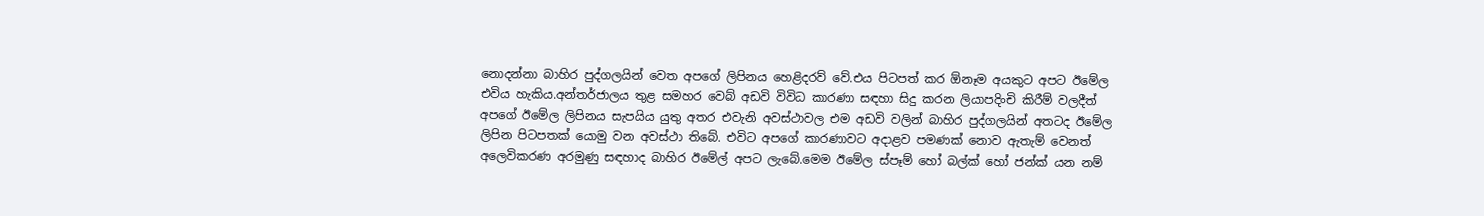නොදන්නා බාහිර පුද්ගලයින් වෙත අපගේ ලිපිනය හෙළිදරව් වේ.එය පිටපත් කර ඕනෑම අයකුට අපට ඊමේල එවිය හැකිය.අන්තර්ජාලය තුළ සමහර වෙබ් අඩවි විවිධ කාරණා සඳහා සිදු කරන ලියාපදිංචි කිරීම් වලදීත් අපගේ ඊමේල ලිපිනය සැපයිය යුතු අතර එවැනි අවස්ථාවල එම අඩවි වලින් බාහිර පුද්ගලයින් අතටද ඊමේල ලිපින පිටපතක් යොමු වන අවස්ථා තිබේ. එවිට අපගේ කාරණාවට අදාළව පමණක් නොව ඇතැම් වෙනත් අලෙවිකරණ අරමුණු සඳහාද බාහිර ඊමේල් අපට ලැබේ.මෙම ඊමේල ස්පෑම් හෝ බල්ක් හෝ ජන්ක් යන නම්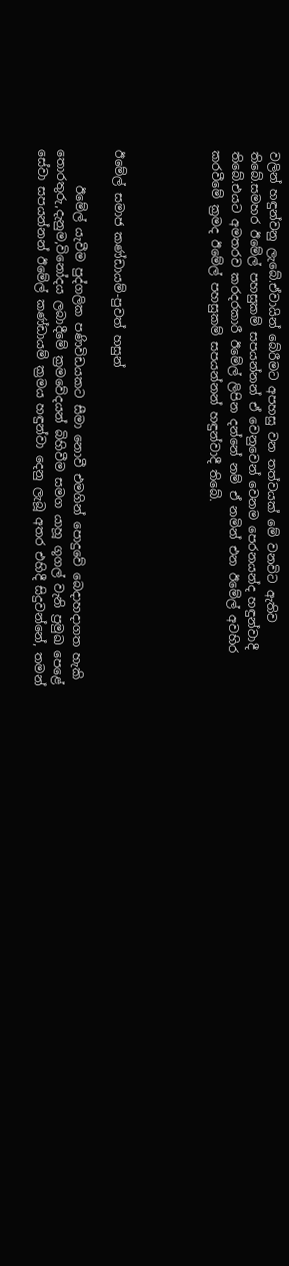වලින් හඳුන්වනු ලැබේ.ඒවායින් බේරීමට අපහසු වන තත්වයක් මේ වනවිට ඇතිව තිබේ.සමහර ඊමේල් පහසුකම් සපයන්නන් ඒ වෙනුවෙන් වෙනම පෙරනයන්ද හඳුන්වාදී තිබේ.එයට අමතරව කරදරකාරී ඊමේල් ලිපින දන්නේ නම් ඒ නමින් එන ඊමේල් අවහිර කරවීමේ ක්‍රමද ඊමේල් පහසුකම් සපයන්නන් හඳුන්වාදී තිබේ.




ඊමේල් සමාජ කණ්ඩායම්-පුවත් හසුන්

      ඊමේල් යැවීම පුද්ගලික පණිවිඩයකට සීමා නොවී එමගින් පොදුවේ බෙදාහදාගත හැකි තොරතුරු,දැනුම,විනෝදය ලබාදීමේ ක්‍රමවේදයන් බිහිවීම සමග යාහූ ගූගල් වැනි ප්‍රමුඛ පෙළේ සේවා සපයන්නන් ඊමේල් කණ්ඩායම් ක්‍රමය හඳුන්වා දෙනු ලැබූ අතර එහිදී සිදුවන්නේ, තමන්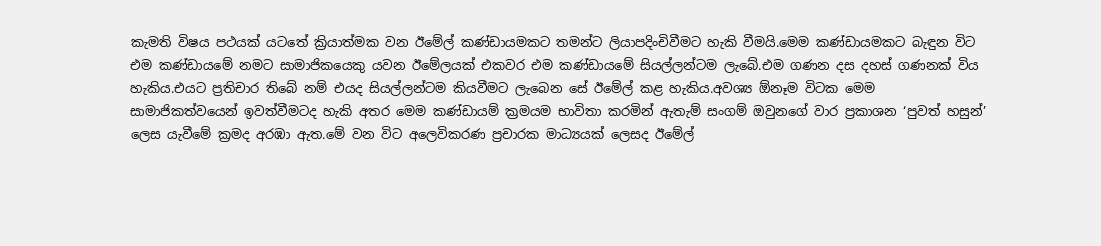කැමති විෂය පථයක් යටතේ ක්‍රියාත්මක වන ඊමේල් කණ්ඩායමකට තමන්ට ලියාපදිංචිවීමට හැකි වීමයි.මෙම කණ්ඩායමකට බැඳුන විට එම කණ්ඩායමේ නමට සාමාජිකයෙකු යවන ඊමේලයක් එකවර එම කණ්ඩායමේ සියල්ලන්ටම ලැබේ.එම ගණන දස දහස් ගණනක් විය හැකිය.එයට ප්‍රතිචාර තිබේ නම් එයද සියල්ලන්ටම කියවීමට ලැබෙන සේ ඊමේල් කළ හැකිය.අවශ්‍ය ඕනෑම විටක මෙම සාමාජිකත්වයෙන් ඉවත්වීමටද හැකි අතර මෙම කණ්ඩායම් ක්‍රමයම භාවිතා කරමින් ඇතැම් සංගම් ඔවුනගේ වාර ප්‍රකාශන ‘පුවත් හසුන්’ ලෙස යැවීමේ ක්‍රමද අරඹා ඇත.මේ වන විට අලෙවිකරණ ප්‍රචාරක මාධ්‍යයක් ලෙසද ඊමේල්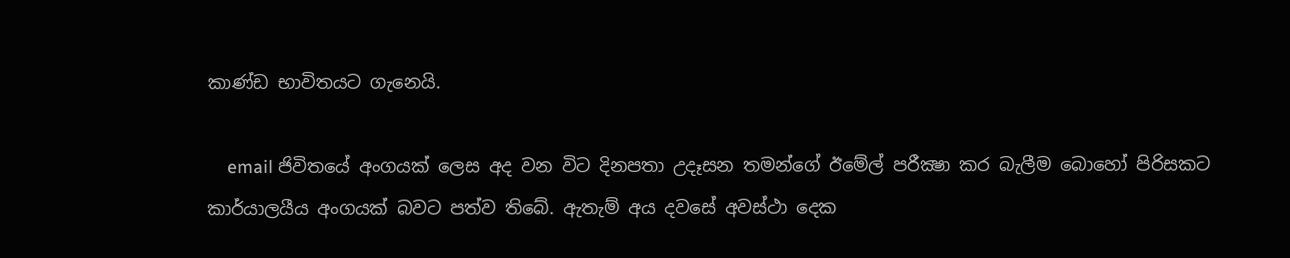කාණ්ඩ භාවිතයට ගැනෙයි.

    email ජිවිතයේ අංගයක් ලෙස අද වන විට දිනපතා උදෑසන තමන්ගේ ඊමේල් පරීක්‍ෂා කර බැලීම බොහෝ පිරිසකට කාර්යාලයීය අංගයක් බවට පත්ව තිබේ. ඇතැම් අය දවසේ අවස්ථා දෙක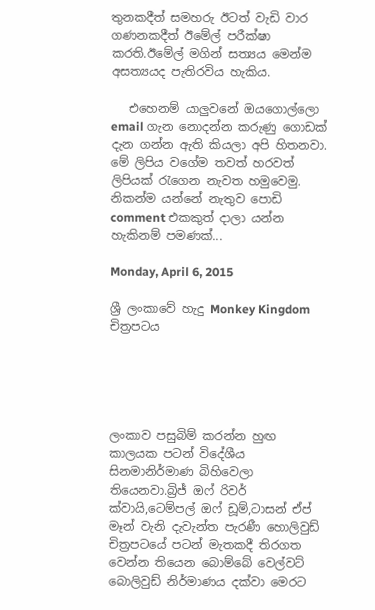තුනකදීත් සමහරු ඊටත් වැඩි වාර ගණනකදීත් ඊමේල් පරීක්ෂා කරති.ඊමේල් මගින් සත්‍යය මෙන්ම අසත්‍යයද පැතිරවිය හැකිය.

   එහෙනම් යාලුවනේ ඔයගොල්ලො email ගැන නොදන්න කරුණු ගොඩක්  දැන ගන්න ඇති කියලා අපි හිතනවා. මේ ලිපිය වගේම තවත් හරවත් ලිපියක් රැගෙන නැවත හමුවෙමු. නිකන්ම යන්නේ නැතුව පොඩි comment එකකුත් දාලා යන්න හැකිනම් පමණක්...

Monday, April 6, 2015

ශ්‍රී ලංකාවේ හැදු Monkey Kingdom චිත්‍රපටය





ලංකාව පසුබිම් කරන්න හුඟ කාලයක පටන් විදේශීය සිනමානිර්මාණ බිහිවෙලා තියෙනවා.බ්‍රිජ් ඔෆ් රිවර් ක්වායි,ටෙම්පල් ඔෆ් ඩූම්,ටාසන් ඒප් මෑන් වැනි දැවැන්ත පැරණී හොලිවුඩ් චිත්‍රපටයේ පටන් මැතකදී තිරගත වෙන්න තියෙන බොම්බේ වෙල්වට් බොලිවුඩ් නිර්මාණය දක්වා මෙරට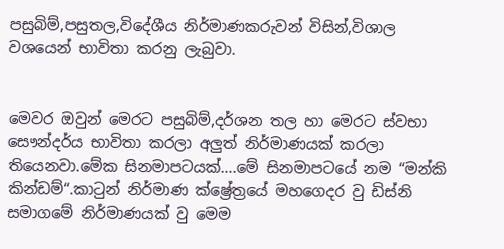පසුබිම්,පසුතල,විදේශීය නිර්මාණකරුවන් විසින්,විශාල වශයෙන් භාවිතා කරනු ලැබුවා.


මෙවර ඔවුන් මෙරට පසුබිම්,දර්ශන තල හා මෙරට ස්වභා සෞන්දර්ය භාවිතා කරලා අලුත් නිර්මාණයක් කරලා තියෙනවා.මේක සිනමාපටයක්….මේ සිනමාපටයේ නම “මන්කි කින්ඩම්“.කාටුන් නිර්මාණ ක්ෂ්‍රේත්‍රයේ මහගෙදර වු ඩිස්නි සමාගමේ නිර්මාණයක් වු මෙම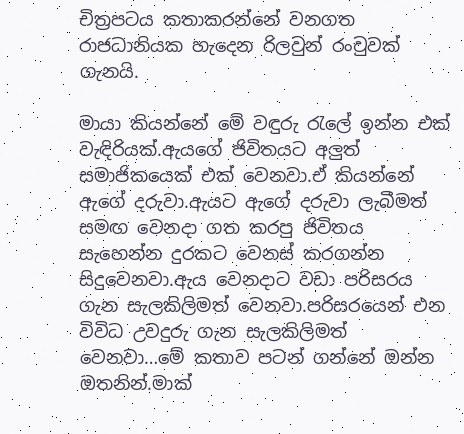චිත්‍රපටය කතාකරන්නේ වනගත රාජධානියක හැදෙන රිලවුන් රංචුවක් ගැනයි.

මායා කියන්නේ මේ වඳුරු රැලේ ඉන්න එක් වැඳිරියක්.ඇයගේ ජිවිතයට අලුත් සමාජිකයෙක් එක් වෙනවා.ඒ කියන්නේ ඇගේ දරුවා.ඇයට ඇගේ දරුවා ලැබීමත් සමඟ වෙනදා ගත කරපු ජිවිතය සැහෙන්න දුරකට වෙනස් කරගන්න සිදුවෙනවා.ඇය වෙනදාට වඩා පරිසරය ගැන සැලකිලිමත් වෙනවා.පරිසරයෙන් එන විවිධ උවදුරු ගැන සැලකිලිමත් වෙනවා…මේ කතාව පටන් ගන්නේ ඔන්න ඔතනින්.මාක්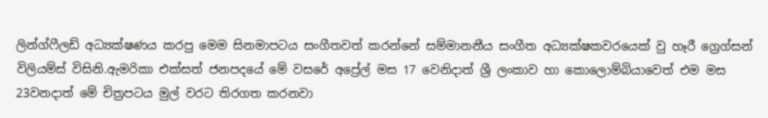ලින්ග්ෆීලඩ් අධ්‍යක්ෂණය කරපු මෙම සිනමාපටය සංගීතවත් කරන්නේ සම්මානනීය සංගීත අධ්‍යක්ෂකවරයෙක් වු හෑරී ග්‍රෙග්සන් විලියම්ස් විසිනි.ඇමරිකා එක්සත් ජනපදයේ මේ වසරේ අප්‍රේල් මස 17 වෙනිදාත් ශ්‍රී ලංකාව හා කොලොම්බියාවෙත් එම මස 23වනදාත් මේ චිත්‍රපටය මුල් වරට තිරගත කරනවා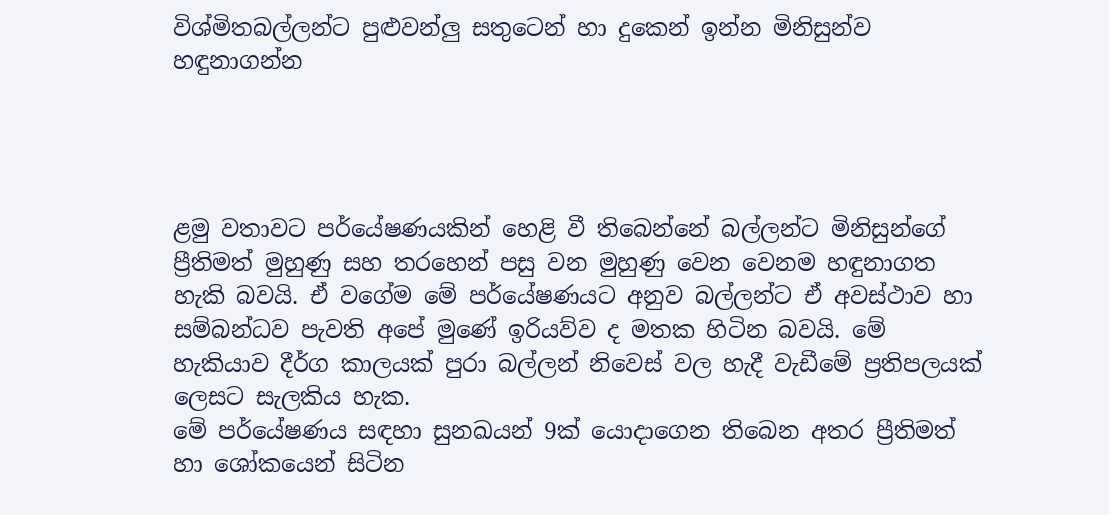විශ්මිතබල්ලන්ට පුළුවන්ලු සතුටෙන් හා දුකෙන් ඉන්න මිනිසුන්ව හඳුනාගන්න




ළමු වතාවට පර්යේෂණයකින් හෙළි වී තිබෙන්නේ බල්ලන්ට මිනිසුන්ගේ ප්‍රීතිමත් මුහුණු සහ තරහෙන් පසු වන මුහුණු වෙන වෙනම හඳුනාගත හැකි බවයි. ඒ වගේම මේ පර්යේෂණයට අනුව බල්ලන්ට ඒ අවස්ථාව හා සම්බන්ධව පැවති අපේ මුණේ ඉරියව්ව ද මතක හිටින බවයි. මේ හැකියාව දීර්ග කාලයක් පුරා බල්ලන් නිවෙස් වල හැදී වැඩීමේ ප්‍රතිපලයක් ලෙසට සැලකිය හැක.
මේ පර්යේෂණය සඳහා සුනඛයන් 9ක් යොදාගෙන තිබෙන අතර ප්‍රීතිමත් හා ශෝකයෙන් සිටින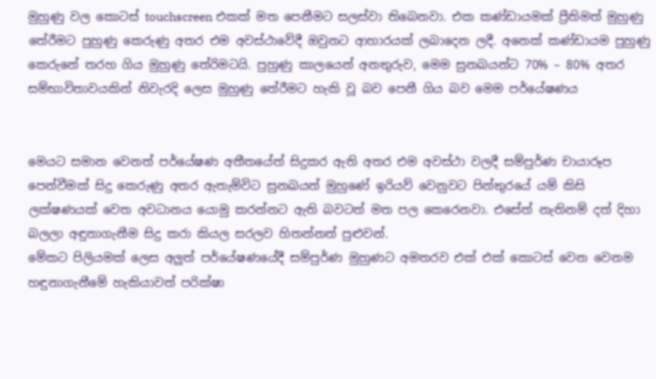මුහුණු වල කොටස් touchscreen එකක් මත පෙනීමට සලස්වා තිබෙනවා. එක කණ්ඩායමක් ප්‍රීතිමත් මුහුණු තේරීමට පුහුණු කෙරුණු අතර එම අවස්ථාවේදී ඔවුනට ආහාරයක් ලබාදෙන ලදී. අනෙක් කණ්ඩායම පුහුණු කෙරුනේ තරහ ගිය මුහුණු තේරිමටයි. පුහුණු කාලයෙන් අනතුරුව, මෙම සුනඛයන්ට 70% – 80% අතර සම්භාවිතාවයකින් නිවැරදි ලෙස මුහුණු තේරීමට හැකි වූ බව පෙනී ගිය බව මෙම පර්යේෂණය


මෙයට සමාන වෙනත් පර්යේෂණ අතීතයේත් සිදුකර ඇති අතර එම අවස්ථා වලදී සම්පුර්ණ චායාරූප පෙන්වීමක් සිදු කෙරුණු අතර ඇතැම්විට සුනඛයන් මුහුණේ ඉරියව් වෙනුවට පින්තුරයේ යම් කිසි ලක්ෂණයක් වෙත අවධානය යොමු කරන්නට ඇති බවටත් මත පල කෙරෙනවා. එසේත් නැතිනම් දත් දිහා බලලා අඳුනාගැනීම සිදු කරා කියල සරලව හිතන්නත් පුළුවන්.
මේකට පිලියමක් ලෙස අලුත් පර්යේෂණයේදී සම්පුර්ණ මුහුණට අමතරව එක් එක් කොටස් වෙන වෙනම හඳුනාගැනීමේ හැකියාවත් පරික්ෂා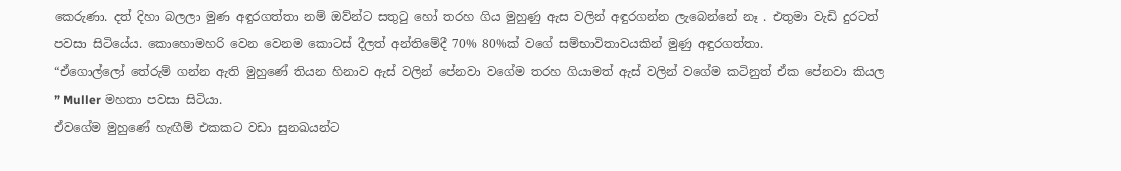කෙරුණා. දත් දිහා බලලා මුණ අඳුරගත්තා නම් ඔව්න්ට සතුටු හෝ තරහ ගිය මුහුණු ඇස වලින් අඳුරගන්න ලැබෙන්නේ නෑ . එතුමා වැඩි දුරටත් පවසා සිටියේය. කොහොමහරි වෙන වෙනම කොටස් දීලත් අන්තිමේදී 70% 80%ක් වගේ සම්භාවිතාවයකින් මුණු අඳුරගත්තා.
“ඒගොල්ලෝ තේරුම් ගන්න ඇති මුහුණේ තියන හිනාව ඇස් වලින් පේනවා වගේම තරහ ගියාමත් ඇස් වලින් වගේම කටිනුත් ඒක පේනවා කියල ” Muller මහතා පවසා සිටියා.
ඒවගේම මුහුණේ හැඟීම් එකකට වඩා සුනඛයන්ට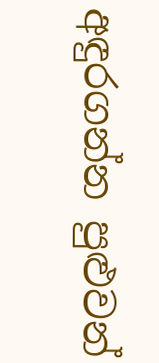අඳුරගන්න පුළුවන්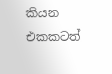කියන එකකටත්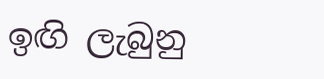ඉඟි ලැබුනු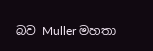බව Muller මහතා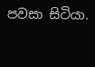පවසා සිටියා.